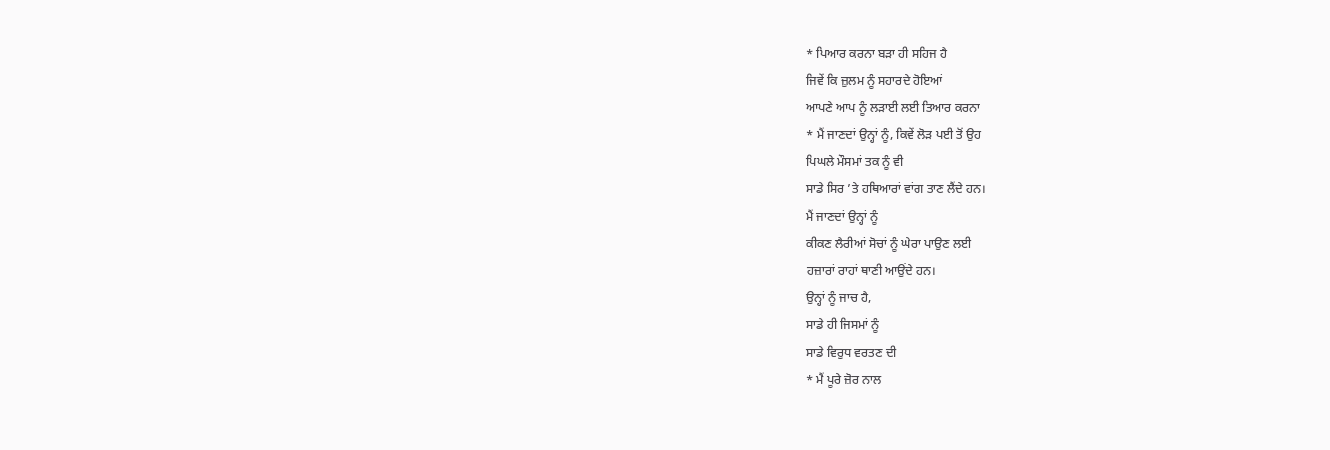* ਪਿਆਰ ਕਰਨਾ ਬੜਾ ਹੀ ਸਹਿਜ ਹੈ
ਜਿਵੇਂ ਕਿ ਜ਼ੁਲਮ ਨੂੰ ਸਹਾਰਦੇ ਹੋਇਆਂ
ਆਪਣੇ ਆਪ ਨੂੰ ਲੜਾਈ ਲਈ ਤਿਆਰ ਕਰਨਾ
* ਮੈਂ ਜਾਣਦਾਂ ਉਨ੍ਹਾਂ ਨੂੰ, ਕਿਵੇਂ ਲੋੜ ਪਈ ਤੋਂ ਉਹ
ਪਿਘਲੇ ਮੌਸਮਾਂ ਤਕ ਨੂੰ ਵੀ
ਸਾਡੇ ਸਿਰ ’ਤੇ ਹਥਿਆਰਾਂ ਵਾਂਗ ਤਾਣ ਲੈਂਦੇ ਹਨ।
ਮੈਂ ਜਾਣਦਾਂ ਉਨ੍ਹਾਂ ਨੂੰ
ਕੀਕਣ ਲੈਰੀਆਂ ਸੋਚਾਂ ਨੂੰ ਘੇਰਾ ਪਾਉਣ ਲਈ
ਹਜ਼ਾਰਾਂ ਰਾਹਾਂ ਥਾਣੀ ਆਉਂਦੇ ਹਨ।
ਉਨ੍ਹਾਂ ਨੂੰ ਜਾਚ ਹੈ,
ਸਾਡੇ ਹੀ ਜਿਸਮਾਂ ਨੂੰ
ਸਾਡੇ ਵਿਰੁਧ ਵਰਤਣ ਦੀ
* ਮੈਂ ਪੂਰੇ ਜ਼ੋਰ ਨਾਲ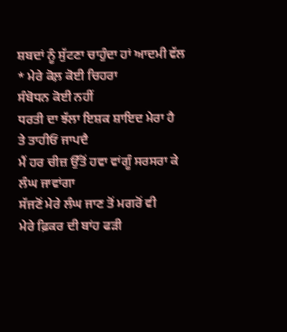ਸ਼ਬਦਾਂ ਨੂੰ ਸੁੱਟਣਾ ਚਾਹੁੰਦਾ ਹਾਂ ਆਦਮੀ ਵੱਲ
* ਮੇਰੇ ਕੋਲ਼ ਕੋਈ ਚਿਹਰਾ
ਸੰਬੋਧਨ ਕੋਈ ਨਹੀਂ
ਧਰਤੀ ਦਾ ਝੱਲਾ ਇਸ਼ਕ ਸ਼ਾਇਦ ਮੇਰਾ ਹੈ
ਤੇ ਤਾਹੀਓਂ ਜਾਪਦੈ
ਮੈਂ ਹਰ ਚੀਜ਼ ਉੱਤੋਂ ਹਵਾ ਵਾਂਗੂੰ ਸਰਸਰਾ ਕੇ ਲੰਘ ਜਾਵਾਂਗਾ
ਸੱਜਣੋਂ ਮੇਰੇ ਲੰਘ ਜਾਣ ਤੋਂ ਮਗਰੋਂ ਵੀ
ਮੇਰੇ ਫ਼ਿਕਰ ਦੀ ਬਾਂਹ ਫੜੀ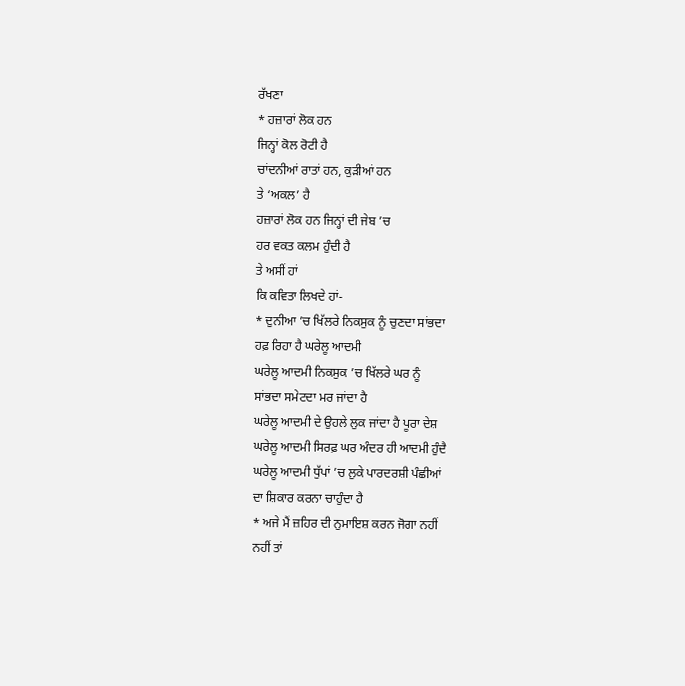ਰੱਖਣਾ
* ਹਜ਼ਾਰਾਂ ਲੋਕ ਹਨ
ਜਿਨ੍ਹਾਂ ਕੋਲ ਰੋਟੀ ਹੈ
ਚਾਂਦਨੀਆਂ ਰਾਤਾਂ ਹਨ, ਕੁੜੀਆਂ ਹਨ
ਤੇ ‘ਅਕਲ’ ਹੈ
ਹਜ਼ਾਰਾਂ ਲੋਕ ਹਨ ਜਿਨ੍ਹਾਂ ਦੀ ਜੇਬ ’ਚ
ਹਰ ਵਕਤ ਕਲਮ ਹੁੰਦੀ ਹੈ
ਤੇ ਅਸੀਂ ਹਾਂ
ਕਿ ਕਵਿਤਾ ਲਿਖਦੇ ਹਾਂ-
* ਦੁਨੀਆ ’ਚ ਖਿੱਲਰੇ ਨਿਕਸੁਕ ਨੂੰ ਚੁਣਦਾ ਸਾਂਭਦਾ
ਹਫ਼ ਰਿਹਾ ਹੈ ਘਰੇਲੂ ਆਦਮੀ
ਘਰੇਲੂ ਆਦਮੀ ਨਿਕਸੁਕ ’ਚ ਖਿੱਲਰੇ ਘਰ ਨੂੰ
ਸਾਂਭਦਾ ਸਮੇਟਦਾ ਮਰ ਜਾਂਦਾ ਹੈ
ਘਰੇਲੂ ਆਦਮੀ ਦੇ ਉਹਲੇ ਲੁਕ ਜਾਂਦਾ ਹੈ ਪੂਰਾ ਦੇਸ਼
ਘਰੇਲੂ ਆਦਮੀ ਸਿਰਫ਼ ਘਰ ਅੰਦਰ ਹੀ ਆਦਮੀ ਹੁੰਦੈ
ਘਰੇਲੂ ਆਦਮੀ ਧੁੱਪਾਂ ’ਚ ਲੁਕੇ ਪਾਰਦਰਸ਼ੀ ਪੰਛੀਆਂ
ਦਾ ਸ਼ਿਕਾਰ ਕਰਨਾ ਚਾਹੁੰਦਾ ਹੈ
* ਅਜੇ ਮੈਂ ਜ਼ਹਿਰ ਦੀ ਨੁਮਾਇਸ਼ ਕਰਨ ਜੋਗਾ ਨਹੀਂ
ਨਹੀਂ ਤਾਂ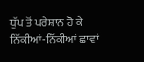ਧੁੱਪ ਤੋਂ ਪਰੇਸ਼ਾਨ ਹੋ ਕੇ
ਨਿੱਕੀਆਂ-ਨਿੱਕੀਆਂ ਛਾਵਾਂ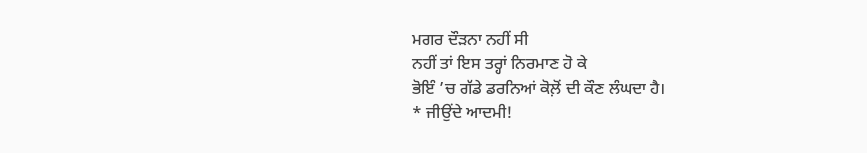ਮਗਰ ਦੌੜਨਾ ਨਹੀਂ ਸੀ
ਨਹੀਂ ਤਾਂ ਇਸ ਤਰ੍ਹਾਂ ਨਿਰਮਾਣ ਹੋ ਕੇ
ਭੋਇੰ ’ਚ ਗੱਡੇ ਡਰਨਿਆਂ ਕੋਲ਼ੋਂ ਦੀ ਕੌਣ ਲੰਘਦਾ ਹੈ।
* ਜੀਉਂਦੇ ਆਦਮੀ!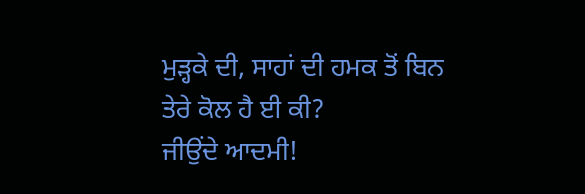ਮੁੜ੍ਹਕੇ ਦੀ, ਸਾਹਾਂ ਦੀ ਹਮਕ ਤੋਂ ਬਿਨ
ਤੇਰੇ ਕੋਲ ਹੈ ਈ ਕੀ?
ਜੀਉਂਦੇ ਆਦਮੀ!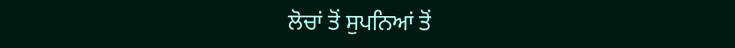ਲੋਚਾਂ ਤੋਂ ਸੁਪਨਿਆਂ ਤੋਂ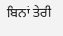ਬਿਨਾਂ ਤੇਰੀ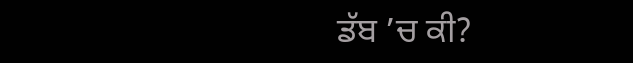ਡੱਬ ’ਚ ਕੀ?